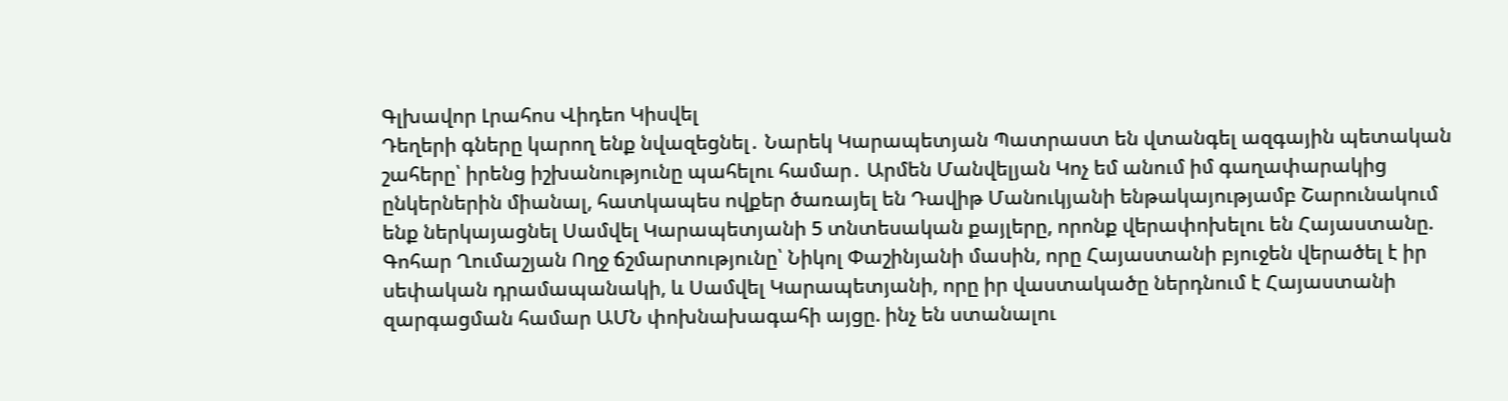Գլխավոր Լրահոս Վիդեո Կիսվել
Դեղերի գները կարող ենք նվազեցնել․ Նարեկ Կարապետյան Պատրաստ են վտանգել ազգային պետական շահերը՝ իրենց իշխանությունը պահելու համար․ Արմեն Մանվելյան Կոչ եմ անում իմ գաղափարակից ընկերներին միանալ, հատկապես ովքեր ծառայել են Դավիթ Մանուկյանի ենթակայությամբ Շարունակում ենք ներկայացնել Սամվել Կարապետյանի 5 տնտեսական քայլերը, որոնք վերափոխելու են Հայաստանը. Գոհար Ղումաշյան Ողջ ճշմարտությունը՝ Նիկոլ Փաշինյանի մասին, որը Հայաստանի բյուջեն վերածել է իր սեփական դրամապանակի, և Սամվել Կարապետյանի, որը իր վաստակածը ներդնում է Հայաստանի զարգացման համար ԱՄՆ փոխնախագահի այցը. ինչ են ստանալու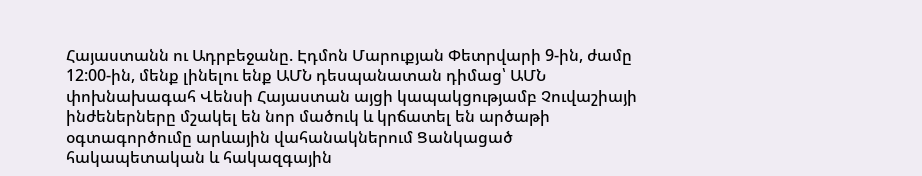Հայաստանն ու Ադրբեջանը. Էդմոն Մարուքյան Փետրվարի 9-ին, ժամը 12:00-ին, մենք լինելու ենք ԱՄՆ դեսպանատան դիմաց՝ ԱՄՆ փոխնախագահ Վենսի Հայաստան այցի կապակցությամբ Չուվաշիայի ինժեներները մշակել են նոր մածուկ և կրճատել են արծաթի օգտագործումը արևային վահանակներում Ցանկացած հակապետական և հակազգային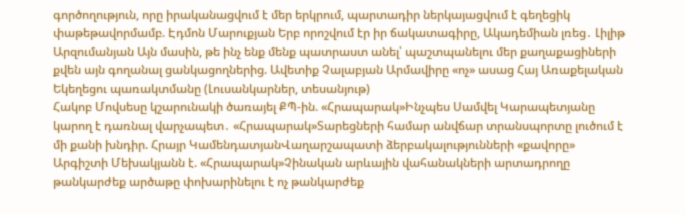գործողություն, որը իրականացվում է մեր երկրում, պարտադիր ներկայացվում է գեղեցիկ փաթեթավորմամբ. Էդմոն Մարուքյան Երբ որոշվում էր իր ճակատագիրը, Ակադեմիան լռեց․ Լիլիթ Արզումանյան Այն մասին, թե ինչ ենք մենք պատրաստ անել՝ պաշտպանելու մեր քաղաքացիների քվեն այն գողանալ ցանկացողներից. Ավետիք Չալաբյան Արմավիրը «ոչ» ասաց Հայ Առաքելական Եկեղեցու պառակտմանը (Լուսանկարներ, տեսանյութ)
Հակոբ Մովսեսը կշարունակի ծառայել ՔՊ-ին. «Հրապարակ»Ինչպես Սամվել Կարապետյանը կարող է դառնալ վարչապետ․ «Հրապարակ»Տարեցների համար անվճար տրանսպորտը լուծում է մի քանի խնդիր. Հրայր ԿամենդատյանՎաղարշապատի ձերբակալությունների «քավորը» Արգիշտի Մեխակյանն է. «Հրապարակ»Չինական արևային վահանակների արտադրողը թանկարժեք արծաթը փոխարինելու է ոչ թանկարժեք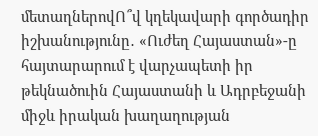մետաղներովՈ՞վ կղեկավարի գործադիր իշխանությունը․ «Ուժեղ Հայաստան»-ը հայտարարում է վարչապետի իր թեկնածուին Հայաստանի և Ադրբեջանի միջև իրական խաղաղության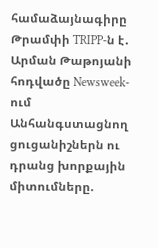համաձայնագիրը Թրամփի TRIPP-ն է․ Արման Թաթոյանի հոդվածը Newsweek-ում Անհանգստացնող ցուցանիշներն ու դրանց խորքային միտումները.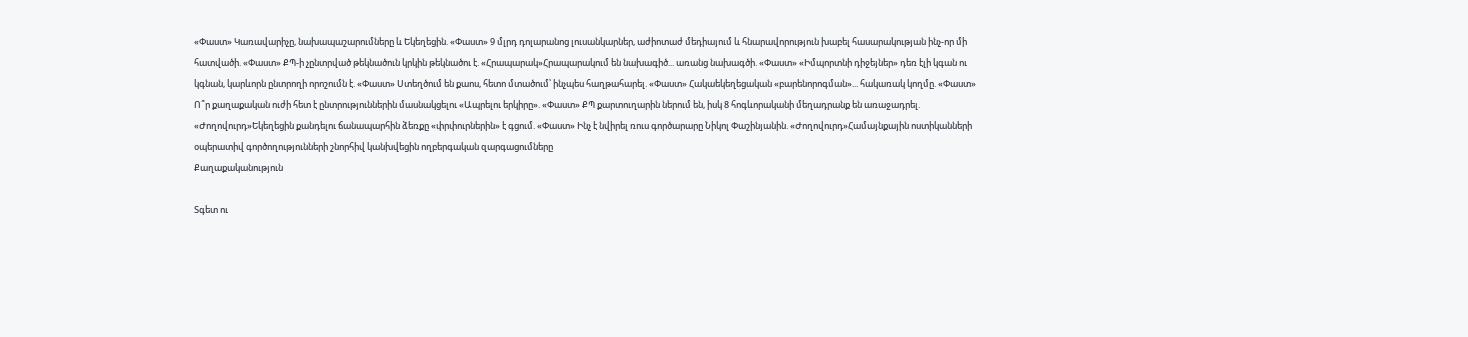«Փաստ» Կառավարիչը, նախապաշարումները և Եկեղեցին. «Փաստ» 9 մլրդ դոլարանոց լուսանկարներ, աժիոտաժ մեդիայում և հնարավորություն խաբել հասարակության ինչ-որ մի հատվածի. «Փաստ» ՔՊ-ի չընտրված թեկնածուն կրկին թեկնածու է. «Հրապարակ»Հրապարակում են նախագիծ... առանց նախագծի. «Փաստ» «Իմպորտնի դիջեյներ» դեռ էլի կգան ու կգնան, կարևորն ընտրողի որոշումն է. «Փաստ» Ստեղծում են քաոս, հետո մտածում՝ ինչպես հաղթահարել. «Փաստ» Հակաեկեղեցական «բարենորոգման»... հակառակ կողմը. «Փաստ» Ո՞ր քաղաքական ուժի հետ է ընտրություններին մասնակցելու «Ապրելու երկիրը». «Փաստ» ՔՊ քարտուղարին ներում են, իսկ 8 հոգևորականի մեղադրանք են առաջադրել. «Ժողովուրդ»Եկեղեցին քանդելու ճանապարհին ձեռքը «փրփուրներին» է գցում. «Փաստ» Ինչ է նվիրել ռուս գործարարը Նիկոլ Փաշինյանին. «Ժողովուրդ»Համայնքային ոստիկանների օպերատիվ գործողությունների շնորհիվ կանխվեցին ողբերգական զարգացումները
Քաղաքականություն

Տգետ ու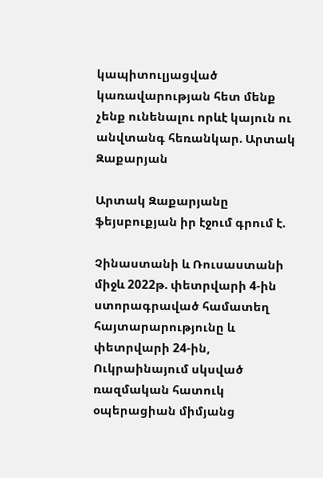կապիտուլյացված կառավարության հետ մենք չենք ունենալու որևէ կայուն ու անվտանգ հեռանկար. Արտակ Զաքարյան

Արտակ Զաքարյանը ֆեյսբուքյան իր էջում գրում է.

Չինաստանի և Ռուսաստանի միջև 2022թ. փետրվարի 4-ին ստորագրաված համատեղ հայտարարությունը և փետրվարի 24-ին, Ուկրաինայում սկսված ռազմական հատուկ օպերացիան միմյանց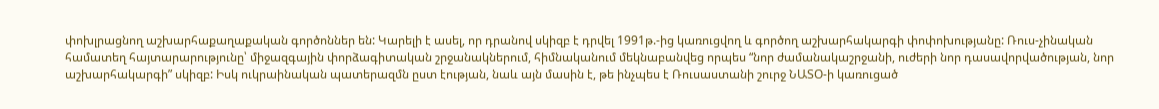փոխլրացնող աշխարհաքաղաքական գործոններ են: Կարելի է ասել, որ դրանով սկիզբ է դրվել 1991թ.-ից կառուցվող և գործող աշխարհակարգի փոփոխությանը: Ռուս-չինական համատեղ հայտարարությունը՝ միջազգային փորձագիտական շրջանակներում, հիմնականում մեկնաբանվեց որպես “նոր ժամանակաշրջանի, ուժերի նոր դասավորվածության, նոր աշխարհակարգի” սկիզբ: Իսկ ուկրաինական պատերազմն ըստ էության, նաև այն մասին է, թե ինչպես է Ռուսաստանի շուրջ ՆԱՏՕ-ի կառուցած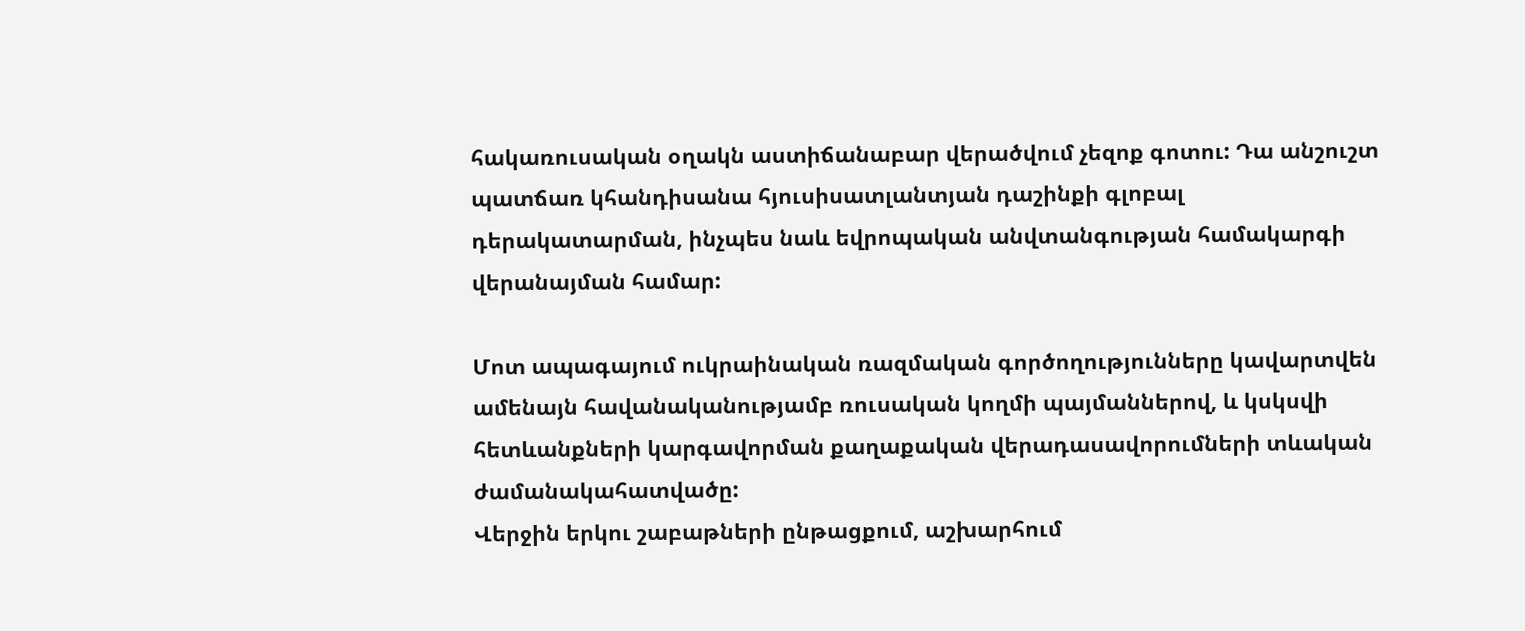հակառուսական օղակն աստիճանաբար վերածվում չեզոք գոտու: Դա անշուշտ պատճառ կհանդիսանա հյուսիսատլանտյան դաշինքի գլոբալ դերակատարման, ինչպես նաև եվրոպական անվտանգության համակարգի վերանայման համար:

Մոտ ապագայում ուկրաինական ռազմական գործողությունները կավարտվեն ամենայն հավանականությամբ ռուսական կողմի պայմաններով, և կսկսվի հետևանքների կարգավորման քաղաքական վերադասավորումների տևական ժամանակահատվածը:
Վերջին երկու շաբաթների ընթացքում, աշխարհում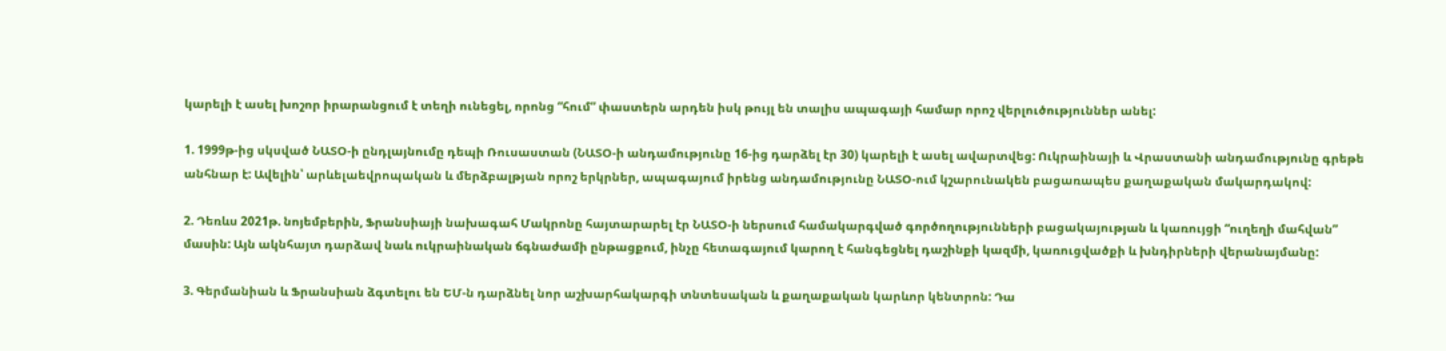կարելի է ասել խոշոր իրարանցում է տեղի ունեցել, որոնց “հում” փաստերն արդեն իսկ թույլ են տալիս ապագայի համար որոշ վերլուծություններ անել:

1. 1999թ-ից սկսված ՆԱՏՕ-ի ընդլայնումը դեպի Ռուսաստան (ՆԱՏՕ-ի անդամությունը 16-ից դարձել էր 30) կարելի է ասել ավարտվեց: Ուկրաինայի և Վրաստանի անդամությունը գրեթե անհնար է: Ավելին՝ արևելաեվրոպական և մերձբալթյան որոշ երկրներ, ապագայում իրենց անդամությունը ՆԱՏՕ-ում կշարունակեն բացառապես քաղաքական մակարդակով:

2. Դեռևս 2021թ. նոյեմբերին, Ֆրանսիայի նախագահ Մակրոնը հայտարարել էր ՆԱՏՕ-ի ներսում համակարգված գործողությունների բացակայության և կառույցի “ուղեղի մահվան” մասին: Այն ակնհայտ դարձավ նաև ուկրաինական ճգնաժամի ընթացքում, ինչը հետագայում կարող է հանգեցնել դաշինքի կազմի, կառուցվածքի և խնդիրների վերանայմանը:

3. Գերմանիան և Ֆրանսիան ձգտելու են ԵՄ-ն դարձնել նոր աշխարհակարգի տնտեսական և քաղաքական կարևոր կենտրոն: Դա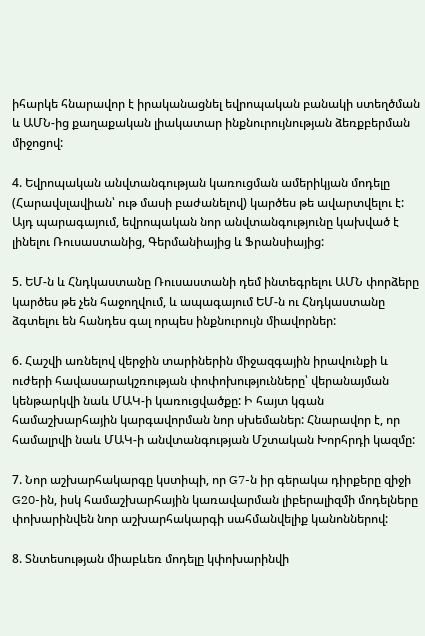իհարկե հնարավոր է իրականացնել եվրոպական բանակի ստեղծման և ԱՄՆ-ից քաղաքական լիակատար ինքնուրույնության ձեռքբերման միջոցով:

4. Եվրոպական անվտանգության կառուցման ամերիկյան մոդելը (Հարավսլավիան՝ ութ մասի բաժանելով) կարծես թե ավարտվելու է: Այդ պարագայում, եվրոպական նոր անվտանգությունը կախված է լինելու Ռուսաստանից, Գերմանիայից և Ֆրանսիայից:

5. ԵՄ-ն և Հնդկաստանը Ռուսաստանի դեմ ինտեգրելու ԱՄՆ փորձերը կարծես թե չեն հաջողվում, և ապագայում ԵՄ-ն ու Հնդկաստանը ձգտելու են հանդես գալ որպես ինքնուրույն միավորներ:

6. Հաշվի առնելով վերջին տարիներին միջազգային իրավունքի և ուժերի հավասարակշռության փոփոխությունները՝ վերանայման կենթարկվի նաև ՄԱԿ-ի կառուցվածքը: Ի հայտ կգան համաշխարհային կարգավորման նոր սխեմաներ: Հնարավոր է, որ համալրվի նաև ՄԱԿ-ի անվտանգության Մշտական Խորհրդի կազմը:

7. Նոր աշխարհակարգը կստիպի, որ G7-ն իր գերակա դիրքերը զիջի G20-ին, իսկ համաշխարհային կառավարման լիբերալիզմի մոդելները փոխարինվեն նոր աշխարհակարգի սահմանվելիք կանոններով:

8. Տնտեսության միաբևեռ մոդելը կփոխարինվի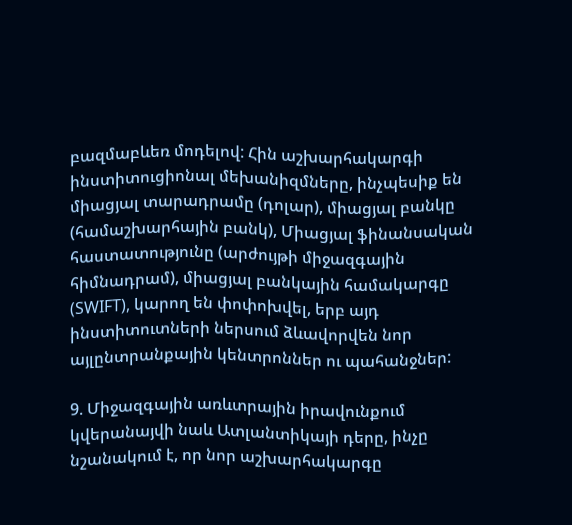բազմաբևեռ մոդելով: Հին աշխարհակարգի ինստիտուցիոնալ մեխանիզմները, ինչպեսիք են միացյալ տարադրամը (դոլար), միացյալ բանկը (համաշխարհային բանկ), Միացյալ ֆինանսական հաստատությունը (արժույթի միջազգային հիմնադրամ), միացյալ բանկային համակարգը (SWIFT), կարող են փոփոխվել, երբ այդ ինստիտուտների ներսում ձևավորվեն նոր այլընտրանքային կենտրոններ ու պահանջներ:

9. Միջազգային առևտրային իրավունքում կվերանայվի նաև Ատլանտիկայի դերը, ինչը նշանակում է, որ նոր աշխարհակարգը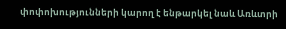փոփոխությունների կարող է ենթարկել նաև Առևտրի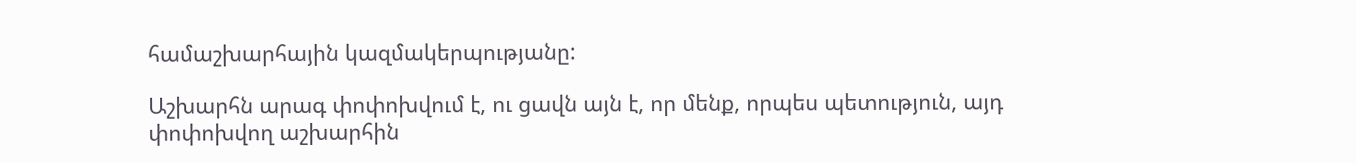համաշխարհային կազմակերպությանը:

Աշխարհն արագ փոփոխվում է, ու ցավն այն է, որ մենք, որպես պետություն, այդ փոփոխվող աշխարհին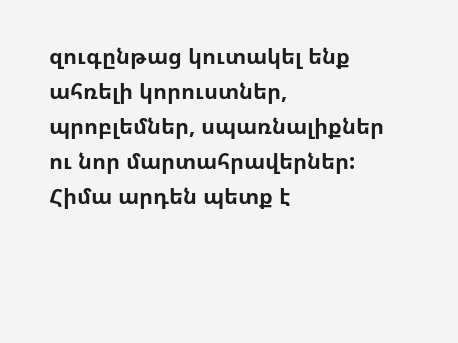զուգընթաց կուտակել ենք ահռելի կորուստներ, պրոբլեմներ, սպառնալիքներ ու նոր մարտահրավերներ: Հիմա արդեն պետք է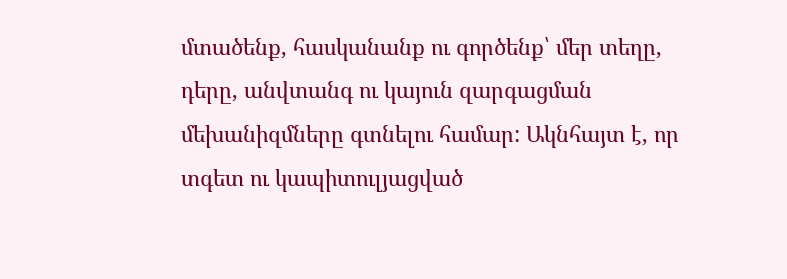մտածենք, հասկանանք ու գործենք՝ մեր տեղը, դերը, անվտանգ ու կայուն զարգացման մեխանիզմները գտնելու համար: Ակնհայտ է, որ տգետ ու կապիտուլյացված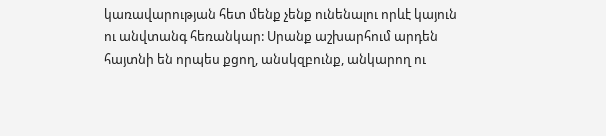կառավարության հետ մենք չենք ունենալու որևէ կայուն ու անվտանգ հեռանկար: Սրանք աշխարհում արդեն հայտնի են որպես քցող, անսկզբունք, անկարող ու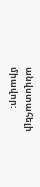անվստահելի միավոր: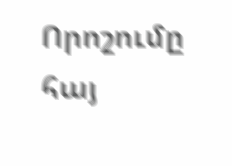Որոշումը հայ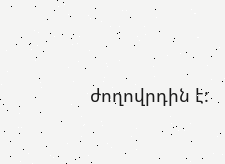ժողովրդին է: